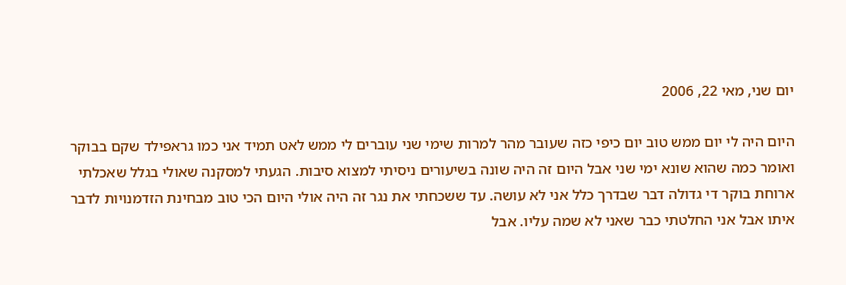יום שני, מאי 22, 2006

היום היה לי יום ממש טוב יום כיפי כזה שעובר מהר למרות שימי שני עוברים לי ממש לאט תמיד אני כמו גראפילד שקם בבוקר ואומר כמה שהוא שונא ימי שני אבל היום זה היה שונה בשיעורים ניסיתי למצוא סיבות. הגעתי למסקנה שאולי בגלל שאכלתי ארוחת בוקר די גדולה דבר שבדרך כלל אני לא עושה. עד ששכחתי את נגר זה היה אולי היום הכי טוב מבחינת הזדמנויות לדבר איתו אבל אני החלטתי כבר שאני לא שמה עליו. אבל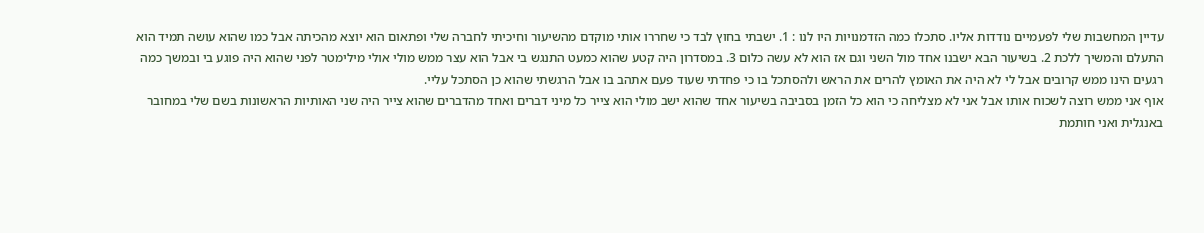עדיין המחשבות שלי לפעמיים נודדות אליו. סתכלו כמה הזדמנויות היו לנו : 1. ישבתי בחוץ לבד כי שחררו אותי מוקדם מהשיעור וחיכיתי לחברה שלי ופתאום הוא יוצא מהכיתה אבל כמו שהוא עושה תמיד הוא התעלם והמשיך ללכת 2. בשיעור הבא ישבנו אחד מול השני וגם אז הוא לא עשה כלום 3. במסדרון היה קטע שהוא כמעט התנגש בי אבל הוא עצר ממש מולי אולי מילימטר לפני שהוא היה פוגע בי ובמשך כמה רגעים הינו ממש קרובים אבל לי לא היה את האומץ להרים את הראש ולהסתכל בו כי פחדתי שעוד פעם אתהב בו אבל הרגשתי שהוא כן הסתכל עליי.
אוף אני ממש רוצה לשכוח אותו אבל אני לא מצליחה כי הוא כל הזמן בסביבה בשיעור אחד שהוא ישב מולי הוא צייר כל מיני דברים ואחד מהדברים שהוא צייר היה שני האותיות הראשונות בשם שלי במחובר באנגלית ואני חותמת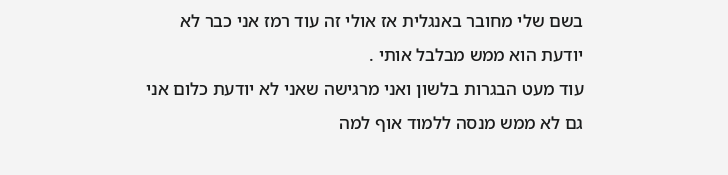בשם שלי מחובר באנגלית אז אולי זה עוד רמז אני כבר לא יודעת הוא ממש מבלבל אותי .
עוד מעט הבגרות בלשון ואני מרגישה שאני לא יודעת כלום אני גם לא ממש מנסה ללמוד אוף למה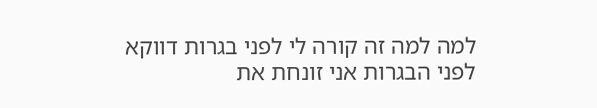למה למה זה קורה לי לפני בגרות דווקא לפני הבגרות אני זונחת את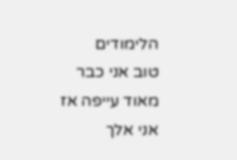הלימודים
טוב אני כבר מאוד עייפה אז אני אלך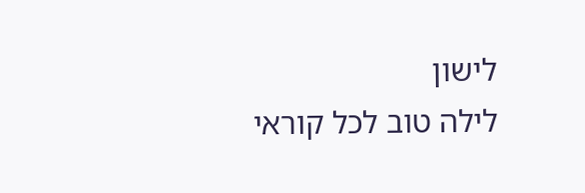לישון
לילה טוב לכל קוראי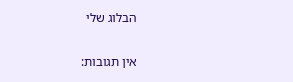הבלוג שלי

אין תגובות: